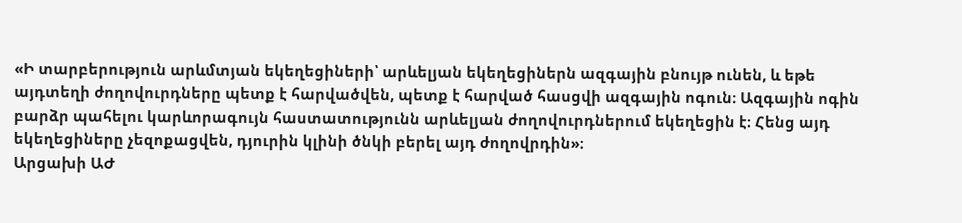«Ի տարբերություն արևմտյան եկեղեցիների՝ արևելյան եկեղեցիներն ազգային բնույթ ունեն, և եթե այդտեղի ժողովուրդները պետք է հարվածվեն, պետք է հարված հասցվի ազգային ոգուն։ Ազգային ոգին բարձր պահելու կարևորագույն հաստատությունն արևելյան ժողովուրդներում եկեղեցին է։ Հենց այդ եկեղեցիները չեզոքացվեն, դյուրին կլինի ծնկի բերել այդ ժողովրդին»։
Արցախի ԱԺ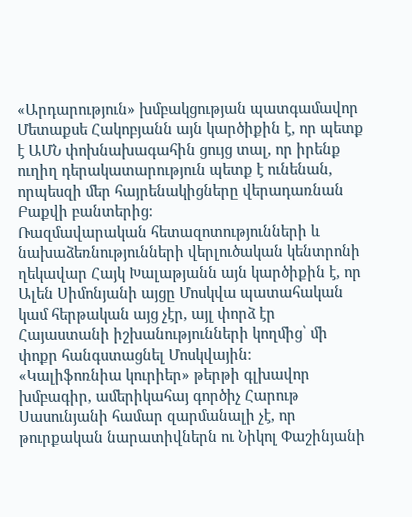«Արդարություն» խմբակցության պատգամավոր Մետաքսե Հակոբյանն այն կարծիքին է, որ պետք է ԱՄՆ փոխնախագահին ցույց տալ, որ իրենք ուղիղ դերակատարություն պետք է ունենան, որպեսզի մեր հայրենակիցները վերադառնան Բաքվի բանտերից։
Ռազմավարական հետազոտությունների և նախաձեռնությունների վերլուծական կենտրոնի ղեկավար Հայկ Խալաթյանն այն կարծիքին է, որ Ալեն Սիմոնյանի այցը Մոսկվա պատահական կամ հերթական այց չէր, այլ փորձ էր Հայաստանի իշխանությունների կողմից՝ մի փոքր հանգստացնել Մոսկվային։
«Կալիֆոռնիա կուրիեր» թերթի գլխավոր խմբագիր, ամերիկահայ գործիչ Հարութ Սասունյանի համար զարմանալի չէ, որ թուրքական նարատիվներն ու Նիկոլ Փաշինյանի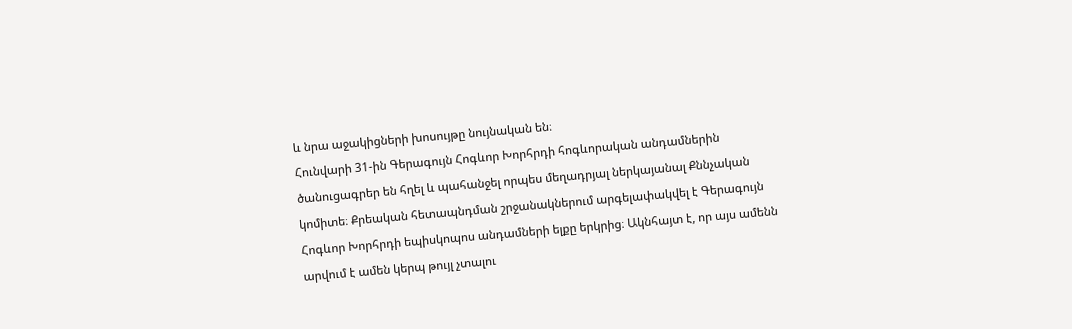և նրա աջակիցների խոսույթը նույնական են։
Հունվարի 31-ին Գերագույն Հոգևոր Խորհրդի հոգևորական անդամներին ծանուցագրեր են հղել և պահանջել որպես մեղադրյալ ներկայանալ Քննչական կոմիտե։ Քրեական հետապնդման շրջանակներում արգելափակվել է Գերագույն Հոգևոր Խորհրդի եպիսկոպոս անդամների ելքը երկրից։ Ակնհայտ է, որ այս ամենն արվում է ամեն կերպ թույլ չտալու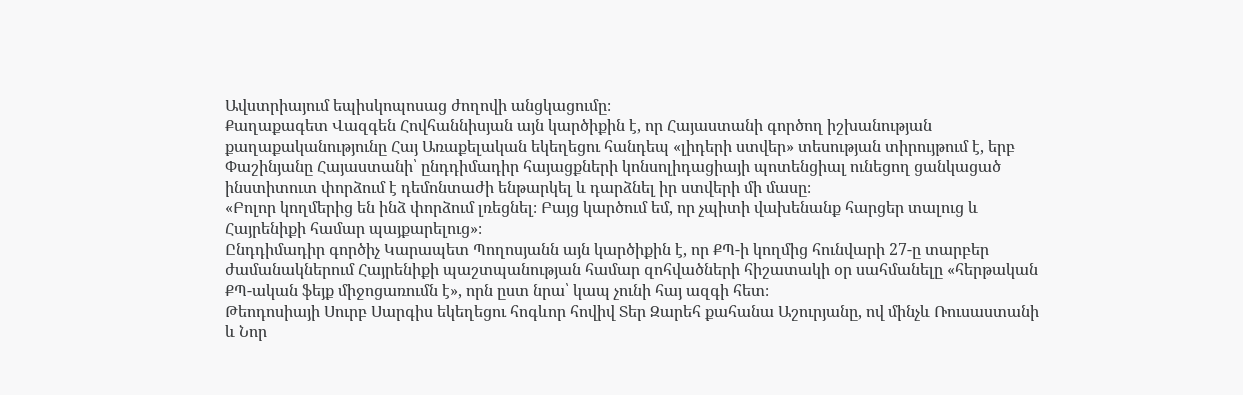Ավստրիայում եպիսկոպոսաց ժողովի անցկացումը։
Քաղաքագետ Վազգեն Հովհաննիսյան այն կարծիքին է, որ Հայաստանի գործող իշխանության քաղաքականությունը Հայ Առաքելական եկեղեցու հանդեպ «լիդերի ստվեր» տեսության տիրույթում է, երբ Փաշինյանը Հայաստանի՝ ընդդիմադիր հայացքների կոնսոլիդացիայի պոտենցիալ ունեցող ցանկացած ինստիտուտ փորձում է դեմոնտաժի ենթարկել և դարձնել իր ստվերի մի մասը։
«Բոլոր կողմերից են ինձ փորձում լռեցնել։ Բայց կարծում եմ, որ չպիտի վախենանք հարցեր տալուց և Հայրենիքի համար պայքարելուց»։
Ընդդիմադիր գործիչ Կարապետ Պողոսյանն այն կարծիքին է, որ ՔՊ-ի կողմից հունվարի 27-ը տարբեր ժամանակներում Հայրենիքի պաշտպանության համար զոհվածների հիշատակի օր սահմանելը «հերթական ՔՊ-ական ֆեյք միջոցառումն է», որն ըստ նրա՝ կապ չունի հայ ազգի հետ։
Թեոդոսիայի Սուրբ Սարգիս եկեղեցու հոգևոր հովիվ Տեր Զարեհ քահանա Աշուրյանը, ով մինչև Ռուսաստանի և Նոր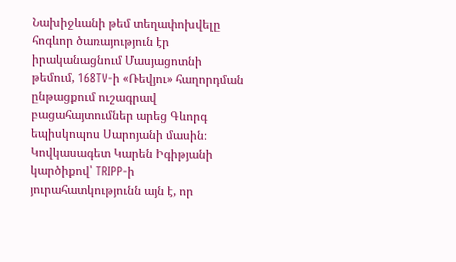Նախիջևանի թեմ տեղափոխվելը հոգևոր ծառայություն էր իրականացնում Մասյացոտնի թեմում, 168TV-ի «Ռեվյու» հաղորդման ընթացքում ուշագրավ բացահայտումներ արեց Գևորգ եպիսկոպոս Սարոյանի մասին։
Կովկասագետ Կարեն Իգիթյանի կարծիքով՝ TRIPP-ի յուրահատկությունն այն է, որ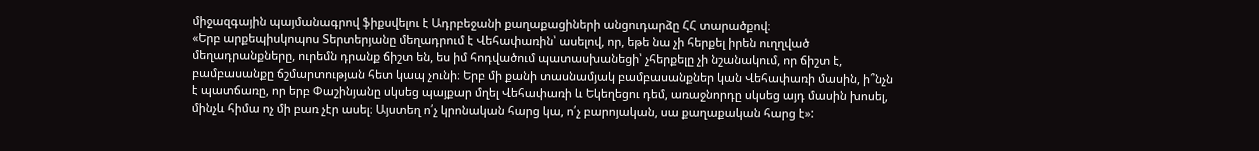միջազգային պայմանագրով ֆիքսվելու է Ադրբեջանի քաղաքացիների անցուդարձը ՀՀ տարածքով։
«Երբ արքեպիսկոպոս Տերտերյանը մեղադրում է Վեհափառին՝ ասելով, որ, եթե նա չի հերքել իրեն ուղղված մեղադրանքները, ուրեմն դրանք ճիշտ են, ես իմ հոդվածում պատասխանեցի՝ չհերքելը չի նշանակում, որ ճիշտ է, բամբասանքը ճշմարտության հետ կապ չունի։ Երբ մի քանի տասնամյակ բամբասանքներ կան Վեհափառի մասին, ի՞նչն է պատճառը, որ երբ Փաշինյանը սկսեց պայքար մղել Վեհափառի և Եկեղեցու դեմ, առաջնորդը սկսեց այդ մասին խոսել, մինչև հիմա ոչ մի բառ չէր ասել։ Այստեղ ո՛չ կրոնական հարց կա, ո՛չ բարոյական, սա քաղաքական հարց է»: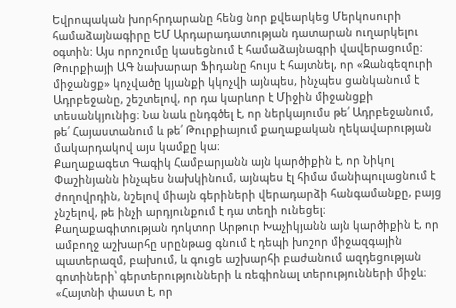Եվրոպական խորհրդարանը հենց նոր քվեարկեց Մերկոսուրի համաձայնագիրը ԵՄ Արդարադատության դատարան ուղարկելու օգտին: Այս որոշումը կասեցնում է համաձայնագրի վավերացումը:
Թուրքիայի ԱԳ նախարար Ֆիդանը հույս է հայտնել, որ «Զանգեզուրի միջանցք» կոչվածը կյանքի կկոչվի այնպես, ինչպես ցանկանում է Ադրբեջանը, շեշտելով, որ դա կարևոր է Միջին միջանցքի տեսանկյունից։ Նա նաև ընդգծել է, որ ներկայումս թե՛ Ադրբեջանում, թե՛ Հայաստանում և թե՛ Թուրքիայում քաղաքական ղեկավարության մակարդակով այս կամքը կա։
Քաղաքագետ Գագիկ Համբարյանն այն կարծիքին է, որ Նիկոլ Փաշինյանն ինչպես նախկինում, այնպես էլ հիմա մանիպուլացնում է ժողովրդին, նշելով միայն գերիների վերադարձի հանգամանքը, բայց չնշելով, թե ինչի արդյունքում է դա տեղի ունեցել։
Քաղաքագիտության դոկտոր Արթուր Խաչիկյանն այն կարծիքին է, որ ամբողջ աշխարհը սրընթաց գնում է դեպի խոշոր միջազգային պատերազմ, բախում, և գուցե աշխարհի բաժանում ազդեցության գոտիների՝ գերտերությունների և ռեգիոնալ տերությունների միջև։
«Հայտնի փաստ է, որ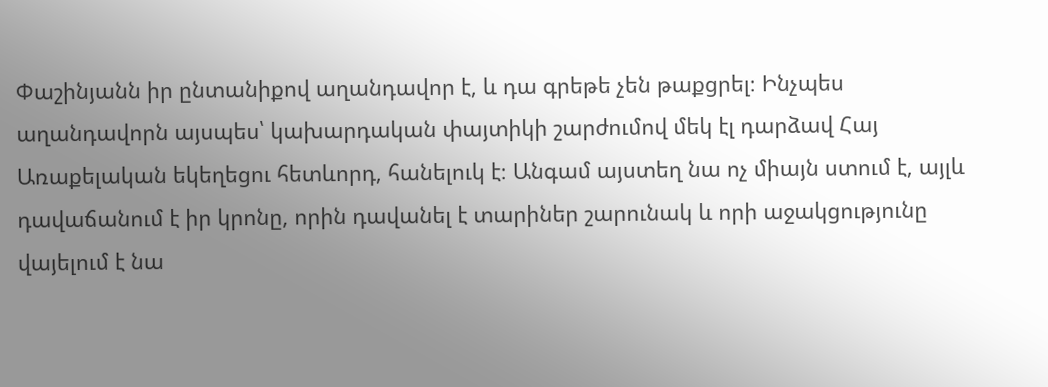Փաշինյանն իր ընտանիքով աղանդավոր է, և դա գրեթե չեն թաքցրել։ Ինչպես աղանդավորն այսպես՝ կախարդական փայտիկի շարժումով մեկ էլ դարձավ Հայ Առաքելական եկեղեցու հետևորդ, հանելուկ է։ Անգամ այստեղ նա ոչ միայն ստում է, այլև դավաճանում է իր կրոնը, որին դավանել է տարիներ շարունակ և որի աջակցությունը վայելում է նա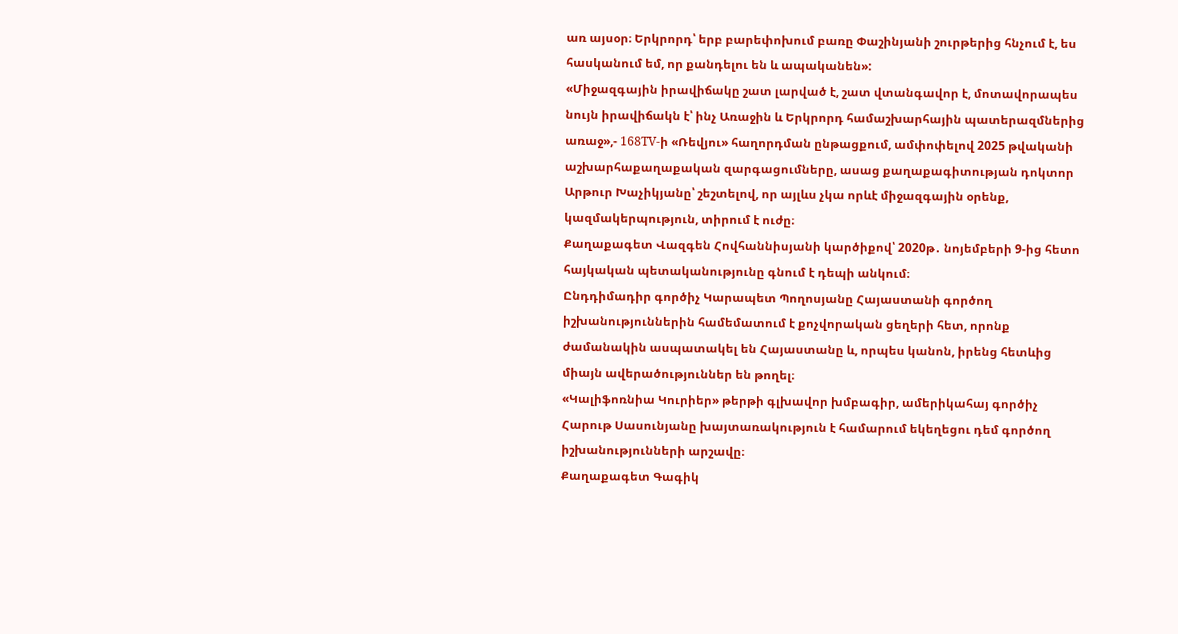առ այսօր։ Երկրորդ՝ երբ բարեփոխում բառը Փաշինյանի շուրթերից հնչում է, ես հասկանում եմ, որ քանդելու են և ապականեն»:
«Միջազգային իրավիճակը շատ լարված է, շատ վտանգավոր է, մոտավորապես նույն իրավիճակն է՝ ինչ Առաջին և Երկրորդ համաշխարհային պատերազմներից առաջ»,- 168TV-ի «Ռեվյու» հաղորդման ընթացքում, ամփոփելով 2025 թվականի աշխարհաքաղաքական զարգացումները, ասաց քաղաքագիտության դոկտոր Արթուր Խաչիկյանը՝ շեշտելով, որ այլևս չկա որևէ միջազգային օրենք, կազմակերպություն, տիրում է ուժը։
Քաղաքագետ Վազգեն Հովհաննիսյանի կարծիքով՝ 2020թ․ նոյեմբերի 9-ից հետո հայկական պետականությունը գնում է դեպի անկում։
Ընդդիմադիր գործիչ Կարապետ Պողոսյանը Հայաստանի գործող իշխանություններին համեմատում է քոչվորական ցեղերի հետ, որոնք ժամանակին ասպատակել են Հայաստանը և, որպես կանոն, իրենց հետևից միայն ավերածություններ են թողել։
«Կալիֆոռնիա Կուրիեր» թերթի գլխավոր խմբագիր, ամերիկահայ գործիչ Հարութ Սասունյանը խայտառակություն է համարում եկեղեցու դեմ գործող իշխանությունների արշավը։
Քաղաքագետ Գագիկ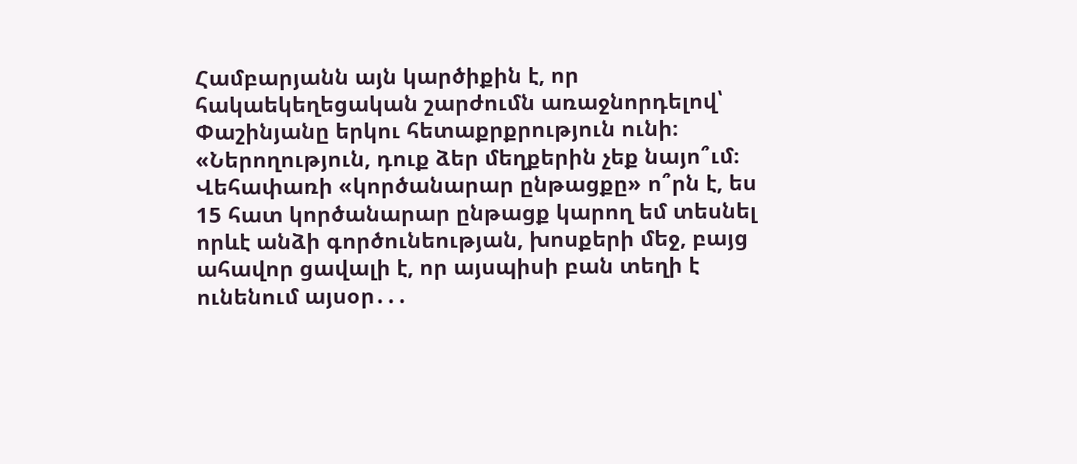Համբարյանն այն կարծիքին է, որ հակաեկեղեցական շարժումն առաջնորդելով՝ Փաշինյանը երկու հետաքրքրություն ունի։
«Ներողություն, դուք ձեր մեղքերին չեք նայո՞ւմ։ Վեհափառի «կործանարար ընթացքը» ո՞րն է, ես 15 հատ կործանարար ընթացք կարող եմ տեսնել որևէ անձի գործունեության, խոսքերի մեջ, բայց ահավոր ցավալի է, որ այսպիսի բան տեղի է ունենում այսօր․․․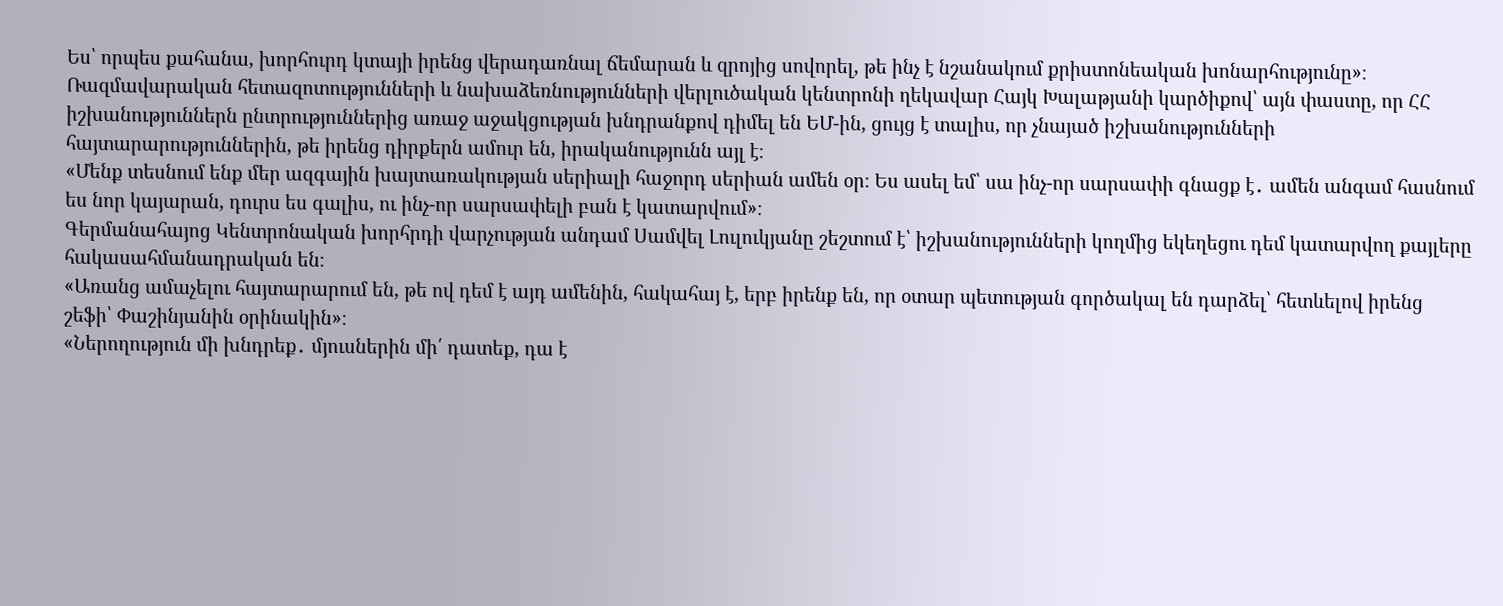Ես՝ որպես քահանա, խորհուրդ կտայի իրենց վերադառնալ ճեմարան և զրոյից սովորել, թե ինչ է նշանակում քրիստոնեական խոնարհությունը»։
Ռազմավարական հետազոտությունների և նախաձեռնությունների վերլուծական կենտրոնի ղեկավար Հայկ Խալաթյանի կարծիքով՝ այն փաստը, որ ՀՀ իշխանություններն ընտրություններից առաջ աջակցության խնդրանքով դիմել են ԵՄ-ին, ցույց է տալիս, որ չնայած իշխանությունների հայտարարություններին, թե իրենց դիրքերն ամուր են, իրականությունն այլ է։
«Մենք տեսնում ենք մեր ազգային խայտառակության սերիալի հաջորդ սերիան ամեն օր։ Ես ասել եմ՝ սա ինչ-որ սարսափի գնացք է․ ամեն անգամ հասնում ես նոր կայարան, դուրս ես գալիս, ու ինչ-որ սարսափելի բան է կատարվում»։
Գերմանահայոց Կենտրոնական խորհրդի վարչության անդամ Սամվել Լուլուկյանը շեշտում է՝ իշխանությունների կողմից եկեղեցու դեմ կատարվող քայլերը հակասահմանադրական են։
«Առանց ամաչելու հայտարարում են, թե ով դեմ է այդ ամենին, հակահայ է, երբ իրենք են, որ օտար պետության գործակալ են դարձել՝ հետևելով իրենց շեֆի՝ Փաշինյանին օրինակին»։
«Ներողություն մի խնդրեք․ մյուսներին մի՛ դատեք, դա է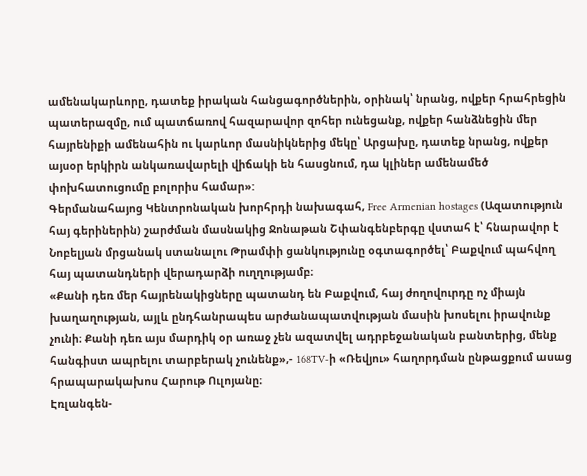ամենակարևորը, դատեք իրական հանցագործներին, օրինակ՝ նրանց, ովքեր հրահրեցին պատերազմը, ում պատճառով հազարավոր զոհեր ունեցանք, ովքեր հանձնեցին մեր հայրենիքի ամենահին ու կարևոր մասնիկներից մեկը՝ Արցախը, դատեք նրանց, ովքեր այսօր երկիրն անկառավարելի վիճակի են հասցնում, դա կլիներ ամենամեծ փոխհատուցումը բոլորիս համար»:
Գերմանահայոց Կենտրոնական խորհրդի նախագահ, Free Armenian hostages (Ազատություն հայ գերիներին) շարժման մասնակից Ջոնաթան Շփանգենբերգը վստահ է՝ հնարավոր է Նոբելյան մրցանակ ստանալու Թրամփի ցանկությունը օգտագործել՝ Բաքվում պահվող հայ պատանդների վերադարձի ուղղությամբ։
«Քանի դեռ մեր հայրենակիցները պատանդ են Բաքվում, հայ ժողովուրդը ոչ միայն խաղաղության, այլև ընդհանրապես արժանապատվության մասին խոսելու իրավունք չունի։ Քանի դեռ այս մարդիկ օր առաջ չեն ազատվել ադրբեջանական բանտերից, մենք հանգիստ ապրելու տարբերակ չունենք»,- 168TV-ի «Ռեվյու» հաղորդման ընթացքում ասաց հրապարակախոս Հարութ Ուլոյանը։
Էռլանգեն-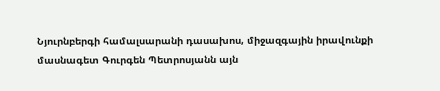Նյուրնբերգի համալսարանի դասախոս, միջազգային իրավունքի մասնագետ Գուրգեն Պետրոսյանն այն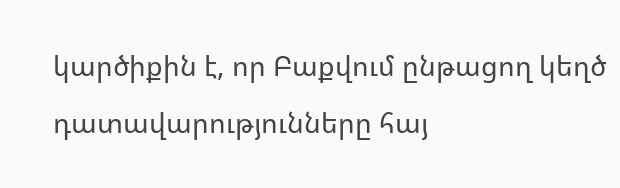կարծիքին է, որ Բաքվում ընթացող կեղծ դատավարությունները հայ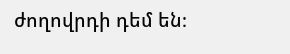ժողովրդի դեմ են։